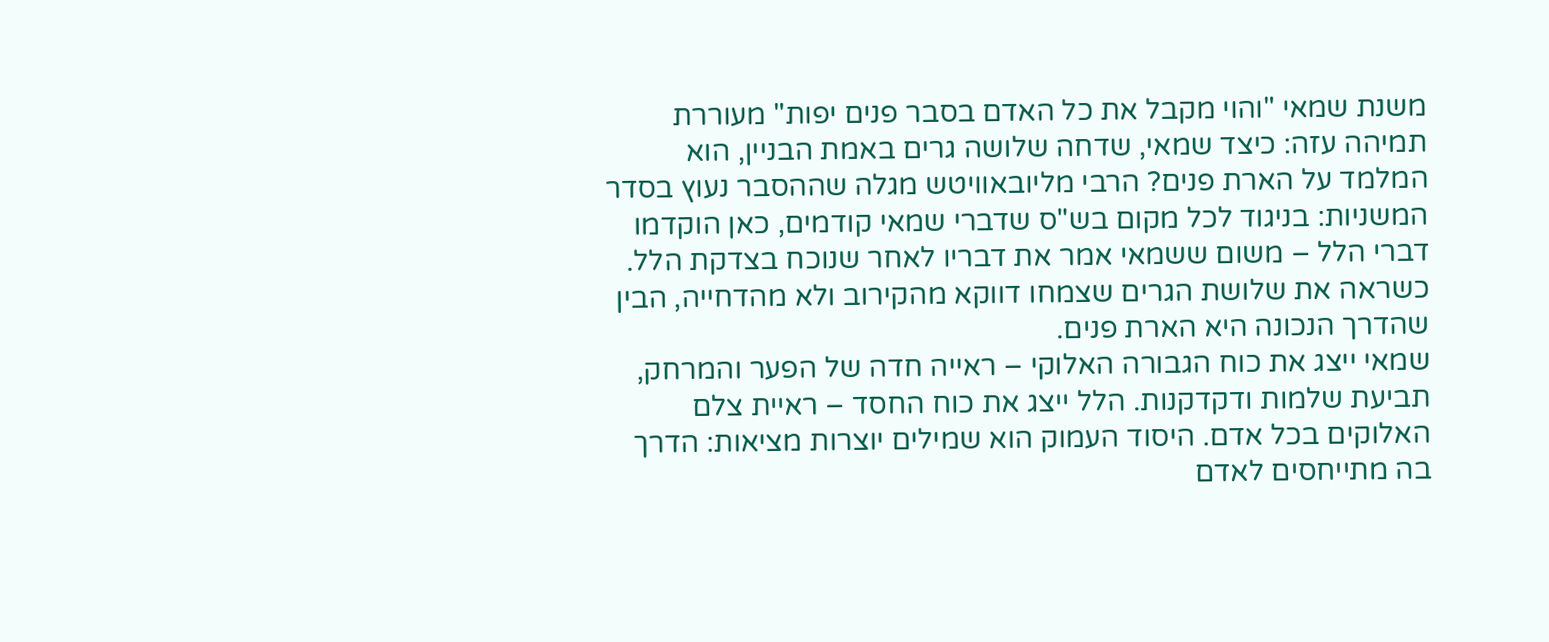משנת שמאי "והוי מקבל את כל האדם בסבר פנים יפות" מעוררת תמיהה עזה: כיצד שמאי, שדחה שלושה גרים באמת הבניין, הוא המלמד על הארת פנים? הרבי מליובאוויטש מגלה שההסבר נעוץ בסדר המשניות: בניגוד לכל מקום בש"ס שדברי שמאי קודמים, כאן הוקדמו דברי הלל – משום ששמאי אמר את דבריו לאחר שנוכח בצדקת הלל. כשראה את שלושת הגרים שצמחו דווקא מהקירוב ולא מהדחייה, הבין שהדרך הנכונה היא הארת פנים.
שמאי ייצג את כוח הגבורה האלוקי – ראייה חדה של הפער והמרחק, תביעת שלמות ודקדקנות. הלל ייצג את כוח החסד – ראיית צלם האלוקים בכל אדם. היסוד העמוק הוא שמילים יוצרות מציאות: הדרך בה מתייחסים לאדם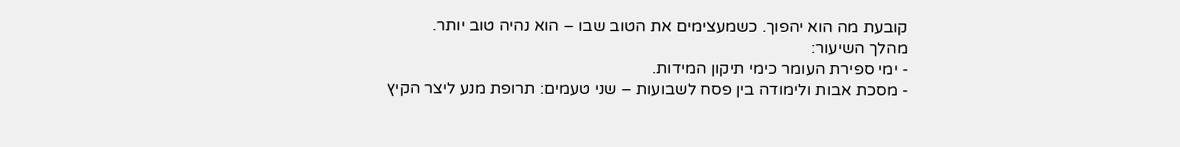קובעת מה הוא יהפוך. כשמעצימים את הטוב שבו – הוא נהיה טוב יותר.
מהלך השיעור:
- ימי ספירת העומר כימי תיקון המידות.
- מסכת אבות ולימודה בין פסח לשבועות – שני טעמים: תרופת מנע ליצר הקיץ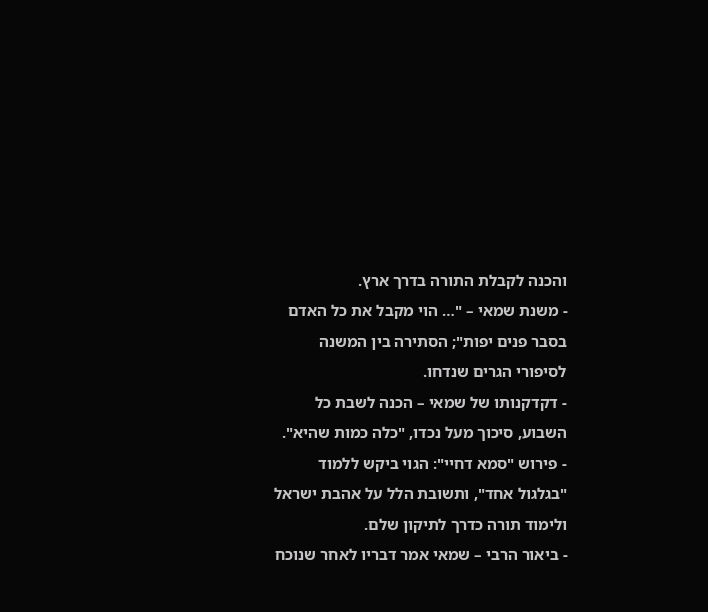והכנה לקבלת התורה בדרך ארץ.
- משנת שמאי – "… הוי מקבל את כל האדם בסבר פנים יפות"; הסתירה בין המשנה לסיפורי הגרים שנדחו.
- דקדקנותו של שמאי – הכנה לשבת כל השבוע, סיכוך מעל נכדו, "כלה כמות שהיא".
- פירוש "סמא דחיי": הגוי ביקש ללמוד "בגלגול אחד", ותשובת הלל על אהבת ישראל ולימוד תורה כדרך לתיקון שלם.
- ביאור הרבי – שמאי אמר דבריו לאחר שנוכח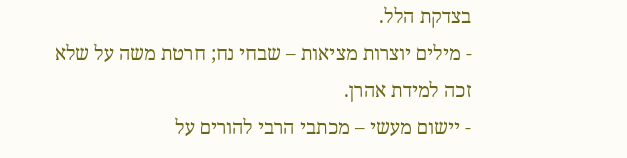בצדקת הלל.
- מילים יוצרות מציאות – שבחי נח; חרטת משה על שלא זכה למידת אהרן.
- יישום מעשי – מכתבי הרבי להורים על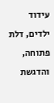עידוד ילדים, דלת פתוחה, והדגשת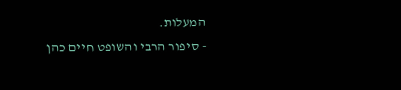המעלות.
- סיפור הרבי והשופט חיים כהן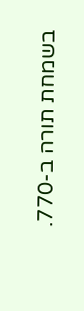בשמחת תורה ב-770.